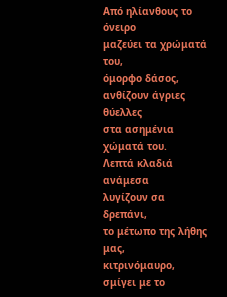Από ηλίανθους το όνειρο
μαζεύει τα χρώματά του,
όμορφο δάσος,
ανθίζουν άγριες θύελλες
στα ασημένια χώματά του.
Λεπτά κλαδιά ανάμεσα
λυγίζουν σα δρεπάνι,
το μέτωπο της λήθης μας,
κιτρινόμαυρο,
σμίγει με το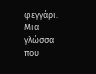φεγγάρι.
Μια γλώσσα που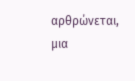αρθρώνεται,
μια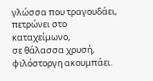γλώσσα που τραγουδάει,
πετρώνει στο καταχείμωνο,
σε θάλασσα χρυσή,
φιλόστοργη ακουμπάει.